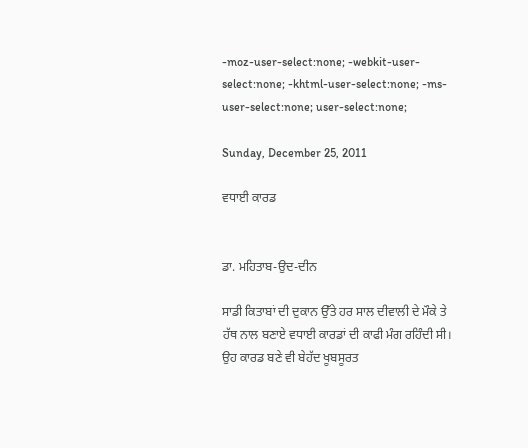-moz-user-select:none; -webkit-user-select:none; -khtml-user-select:none; -ms-user-select:none; user-select:none;

Sunday, December 25, 2011

ਵਧਾਈ ਕਾਰਡ


ਡਾ. ਮਹਿਤਾਬ-ਉਦ-ਦੀਨ

ਸਾਡੀ ਕਿਤਾਬਾਂ ਦੀ ਦੁਕਾਨ ਉੱਤੇ ਹਰ ਸਾਲ ਦੀਵਾਲੀ ਦੇ ਮੌਕੇ ਤੇ ਹੱਥ ਨਾਲ ਬਣਾਏ ਵਧਾਈ ਕਾਰਡਾਂ ਦੀ ਕਾਫੀ ਮੰਗ ਰਹਿੰਦੀ ਸੀ। ਉਹ ਕਾਰਡ ਬਣੇ ਵੀ ਬੇਹੱਦ ਖੂਬਸੂਰਤ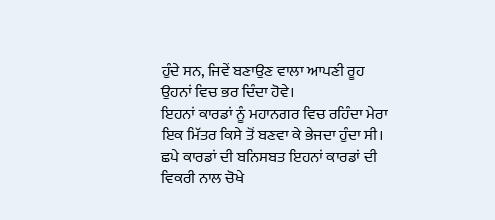ਹੁੰਦੇ ਸਨ, ਜਿਵੇਂ ਬਣਾਉਣ ਵਾਲਾ ਆਪਣੀ ਰੂਹ ਉਹਨਾਂ ਵਿਚ ਭਰ ਦਿੰਦਾ ਹੋਵੇ।
ਇਹਨਾਂ ਕਾਰਡਾਂ ਨੂੰ ਮਹਾਨਗਰ ਵਿਚ ਰਹਿੰਦਾ ਮੇਰਾ ਇਕ ਮਿੱਤਰ ਕਿਸੇ ਤੋਂ ਬਣਵਾ ਕੇ ਭੇਜਦਾ ਹੁੰਦਾ ਸੀ। ਛਪੇ ਕਾਰਡਾਂ ਦੀ ਬਨਿਸਬਤ ਇਹਨਾਂ ਕਾਰਡਾਂ ਦੀ ਵਿਕਰੀ ਨਾਲ ਚੋਖੇ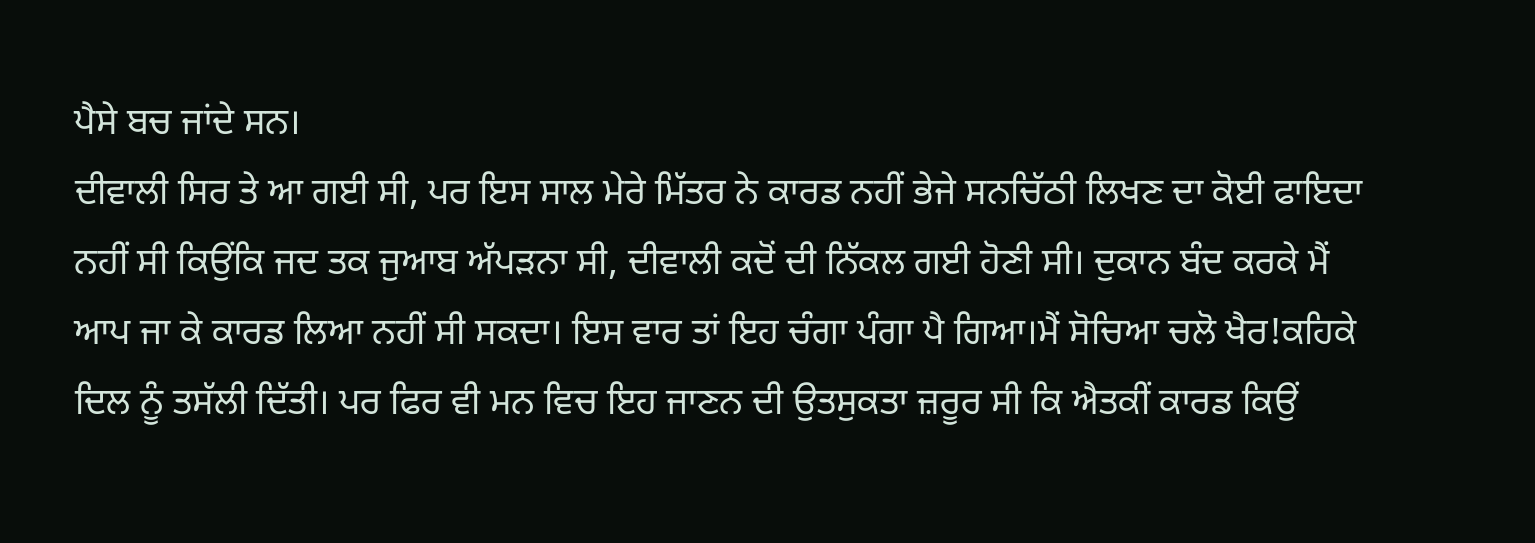ਪੈਸੇ ਬਚ ਜਾਂਦੇ ਸਨ।
ਦੀਵਾਲੀ ਸਿਰ ਤੇ ਆ ਗਈ ਸੀ, ਪਰ ਇਸ ਸਾਲ ਮੇਰੇ ਮਿੱਤਰ ਨੇ ਕਾਰਡ ਨਹੀਂ ਭੇਜੇ ਸਨਚਿੱਠੀ ਲਿਖਣ ਦਾ ਕੋਈ ਫਾਇਦਾ ਨਹੀਂ ਸੀ ਕਿਉਂਕਿ ਜਦ ਤਕ ਜੁਆਬ ਅੱਪੜਨਾ ਸੀ, ਦੀਵਾਲੀ ਕਦੋਂ ਦੀ ਨਿੱਕਲ ਗਈ ਹੋਣੀ ਸੀ। ਦੁਕਾਨ ਬੰਦ ਕਰਕੇ ਮੈਂ ਆਪ ਜਾ ਕੇ ਕਾਰਡ ਲਿਆ ਨਹੀਂ ਸੀ ਸਕਦਾ। ਇਸ ਵਾਰ ਤਾਂ ਇਹ ਚੰਗਾ ਪੰਗਾ ਪੈ ਗਿਆ।ਮੈਂ ਸੋਚਿਆ ਚਲੋ ਖੈਰ!ਕਹਿਕੇ ਦਿਲ ਨੂੰ ਤਸੱਲੀ ਦਿੱਤੀ। ਪਰ ਫਿਰ ਵੀ ਮਨ ਵਿਚ ਇਹ ਜਾਣਨ ਦੀ ਉਤਸੁਕਤਾ ਜ਼ਰੂਰ ਸੀ ਕਿ ਐਤਕੀਂ ਕਾਰਡ ਕਿਉਂ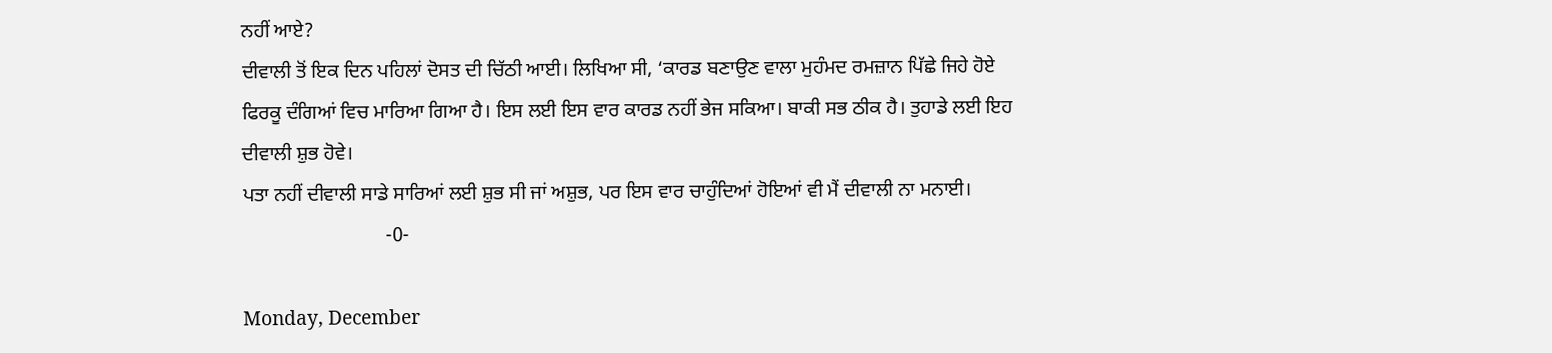ਨਹੀਂ ਆਏ?
ਦੀਵਾਲੀ ਤੋਂ ਇਕ ਦਿਨ ਪਹਿਲਾਂ ਦੋਸਤ ਦੀ ਚਿੱਠੀ ਆਈ। ਲਿਖਿਆ ਸੀ, ‘ਕਾਰਡ ਬਣਾਉਣ ਵਾਲਾ ਮੁਹੰਮਦ ਰਮਜ਼ਾਨ ਪਿੱਛੇ ਜਿਹੇ ਹੋਏ ਫਿਰਕੂ ਦੰਗਿਆਂ ਵਿਚ ਮਾਰਿਆ ਗਿਆ ਹੈ। ਇਸ ਲਈ ਇਸ ਵਾਰ ਕਾਰਡ ਨਹੀਂ ਭੇਜ ਸਕਿਆ। ਬਾਕੀ ਸਭ ਠੀਕ ਹੈ। ਤੁਹਾਡੇ ਲਈ ਇਹ ਦੀਵਾਲੀ ਸ਼ੁਭ ਹੋਵੇ।
ਪਤਾ ਨਹੀਂ ਦੀਵਾਲੀ ਸਾਡੇ ਸਾਰਿਆਂ ਲਈ ਸ਼ੁਭ ਸੀ ਜਾਂ ਅਸ਼ੁਭ, ਪਰ ਇਸ ਵਾਰ ਚਾਹੁੰਦਿਆਂ ਹੋਇਆਂ ਵੀ ਮੈਂ ਦੀਵਾਲੀ ਨਾ ਮਨਾਈ।
                             -0-

Monday, December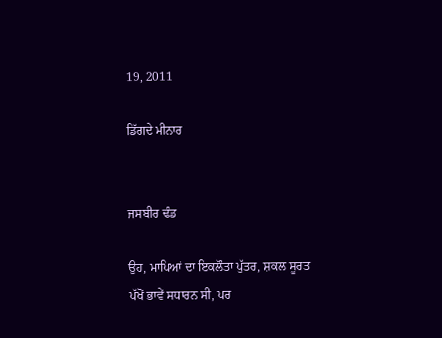19, 2011

ਡਿੱਗਦੇ ਮੀਨਾਰ


ਜਸਬੀਰ ਢੰਡ

ਉਹ, ਮਾਪਿਆਂ ਦਾ ਇਕਲੌਤਾ ਪੁੱਤਰ, ਸ਼ਕਲ ਸੂਰਤ ਪੱਖੋਂ ਭਾਵੇਂ ਸਧਾਰਨ ਸੀ, ਪਰ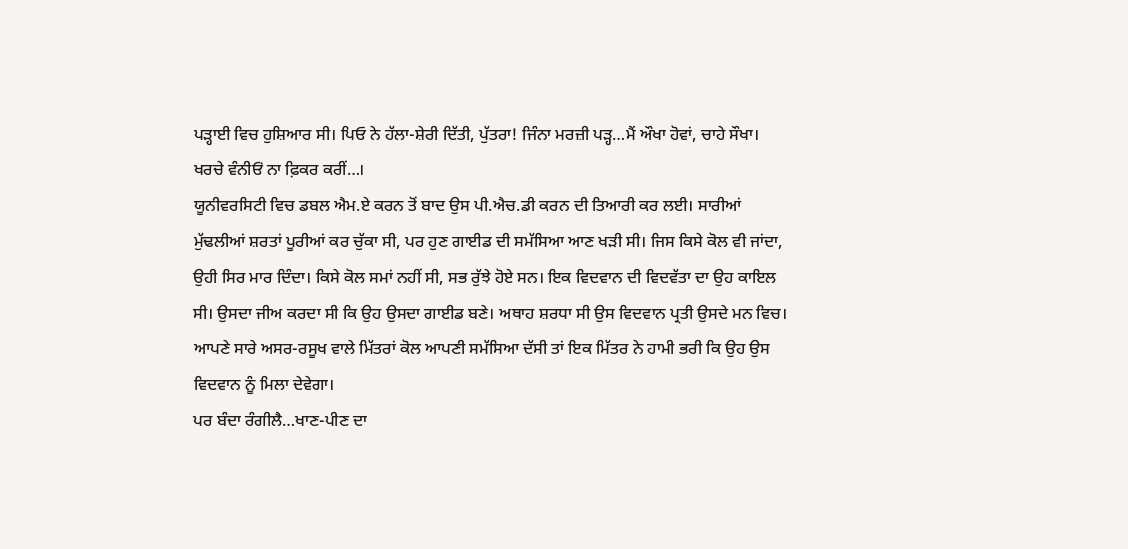ਪੜ੍ਹਾਈ ਵਿਚ ਹੁਸ਼ਿਆਰ ਸੀ। ਪਿਓ ਨੇ ਹੱਲਾ-ਸ਼ੇਰੀ ਦਿੱਤੀ, ਪੁੱਤਰਾ! ਜਿੰਨਾ ਮਰਜ਼ੀ ਪੜ੍ਹ…ਮੈਂ ਔਖਾ ਹੋਵਾਂ, ਚਾਹੇ ਸੌਖਾ। ਖਰਚੇ ਵੰਨੀਓਂ ਨਾ ਫ਼ਿਕਰ ਕਰੀਂ…।
ਯੂਨੀਵਰਸਿਟੀ ਵਿਚ ਡਬਲ ਐਮ.ਏ ਕਰਨ ਤੋਂ ਬਾਦ ਉਸ ਪੀ.ਐਚ.ਡੀ ਕਰਨ ਦੀ ਤਿਆਰੀ ਕਰ ਲਈ। ਸਾਰੀਆਂ ਮੁੱਢਲੀਆਂ ਸ਼ਰਤਾਂ ਪੂਰੀਆਂ ਕਰ ਚੁੱਕਾ ਸੀ, ਪਰ ਹੁਣ ਗਾਈਡ ਦੀ ਸਮੱਸਿਆ ਆਣ ਖੜੀ ਸੀ। ਜਿਸ ਕਿਸੇ ਕੋਲ ਵੀ ਜਾਂਦਾ, ਉਹੀ ਸਿਰ ਮਾਰ ਦਿੰਦਾ। ਕਿਸੇ ਕੋਲ ਸਮਾਂ ਨਹੀਂ ਸੀ, ਸਭ ਰੁੱਝੇ ਹੋਏ ਸਨ। ਇਕ ਵਿਦਵਾਨ ਦੀ ਵਿਦਵੱਤਾ ਦਾ ਉਹ ਕਾਇਲ ਸੀ। ਉਸਦਾ ਜੀਅ ਕਰਦਾ ਸੀ ਕਿ ਉਹ ਉਸਦਾ ਗਾਈਡ ਬਣੇ। ਅਥਾਹ ਸ਼ਰਧਾ ਸੀ ਉਸ ਵਿਦਵਾਨ ਪ੍ਰਤੀ ਉਸਦੇ ਮਨ ਵਿਚ।
ਆਪਣੇ ਸਾਰੇ ਅਸਰ-ਰਸੂਖ ਵਾਲੇ ਮਿੱਤਰਾਂ ਕੋਲ ਆਪਣੀ ਸਮੱਸਿਆ ਦੱਸੀ ਤਾਂ ਇਕ ਮਿੱਤਰ ਨੇ ਹਾਮੀ ਭਰੀ ਕਿ ਉਹ ਉਸ ਵਿਦਵਾਨ ਨੂੰ ਮਿਲਾ ਦੇਵੇਗਾ।
ਪਰ ਬੰਦਾ ਰੰਗੀਲੈ…ਖਾਣ-ਪੀਣ ਦਾ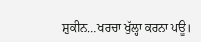ਸ਼ੁਕੀਨ…ਖਰਚਾ ਖੁੱਲ੍ਹਾ ਕਰਨਾ ਪਊ।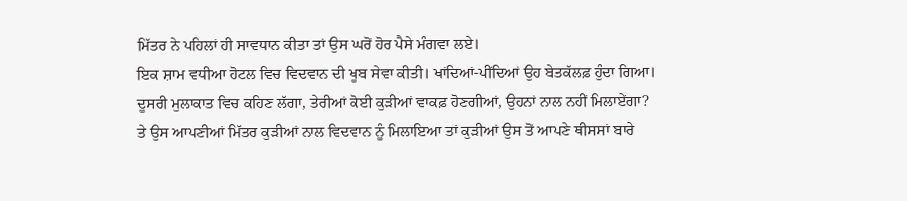ਮਿੱਤਰ ਨੇ ਪਹਿਲਾਂ ਹੀ ਸਾਵਧਾਨ ਕੀਤਾ ਤਾਂ ਉਸ ਘਰੋਂ ਹੋਰ ਪੈਸੇ ਮੰਗਵਾ ਲਏ।
ਇਕ ਸ਼ਾਮ ਵਧੀਆ ਹੋਟਲ ਵਿਚ ਵਿਦਵਾਨ ਦੀ ਖੂਬ ਸੇਵਾ ਕੀਤੀ। ਖਾਂਦਿਆਂ-ਪੀਂਦਿਆਂ ਉਹ ਬੇਤਕੱਲਫ਼ ਹੁੰਦਾ ਗਿਆ।
ਦੂਸਰੀ ਮੁਲਾਕਾਤ ਵਿਚ ਕਹਿਣ ਲੱਗਾ, ਤੇਰੀਆਂ ਕੋਈ ਕੁੜੀਆਂ ਵਾਕਫ਼ ਹੋਣਗੀਆਂ, ਉਹਨਾਂ ਨਾਲ ਨਹੀਂ ਮਿਲਾਏਂਗਾ?
ਤੇ ਉਸ ਆਪਣੀਆਂ ਮਿੱਤਰ ਕੁੜੀਆਂ ਨਾਲ ਵਿਦਵਾਨ ਨੂੰ ਮਿਲਾਇਆ ਤਾਂ ਕੁੜੀਆਂ ਉਸ ਤੋਂ ਆਪਣੇ ਥੀਸਸਾਂ ਬਾਰੇ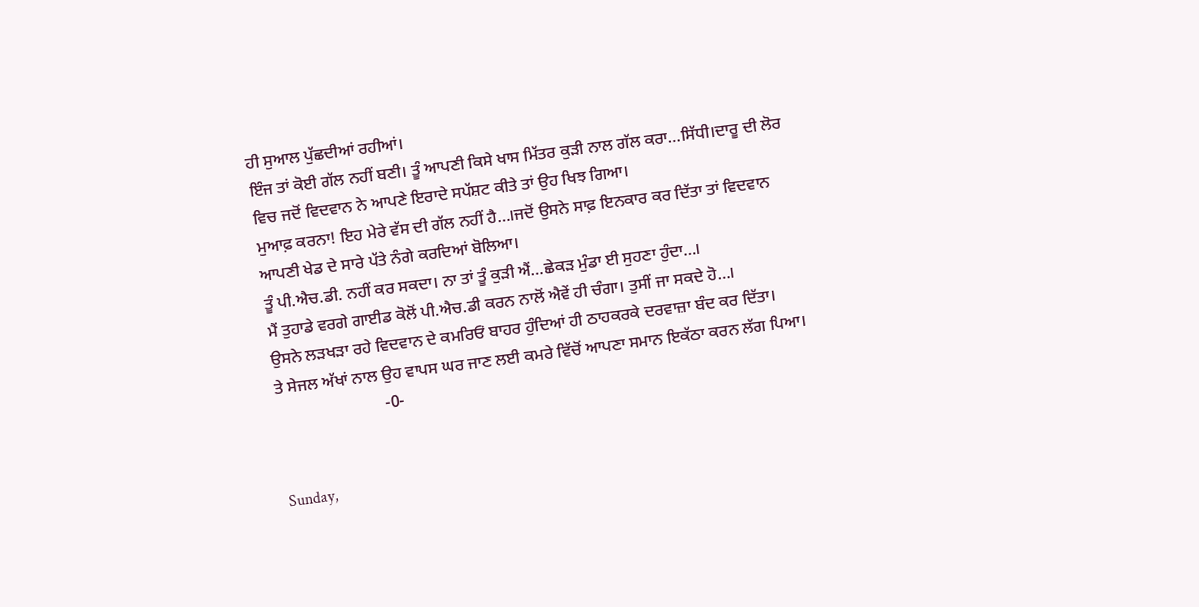ਹੀ ਸੁਆਲ ਪੁੱਛਦੀਆਂ ਰਹੀਆਂ।
ਇੰਜ ਤਾਂ ਕੋਈ ਗੱਲ ਨਹੀਂ ਬਣੀ। ਤੂੰ ਆਪਣੀ ਕਿਸੇ ਖਾਸ ਮਿੱਤਰ ਕੁੜੀ ਨਾਲ ਗੱਲ ਕਰਾ…ਸਿੱਧੀ।ਦਾਰੂ ਦੀ ਲੋਰ ਵਿਚ ਜਦੋਂ ਵਿਦਵਾਨ ਨੇ ਆਪਣੇ ਇਰਾਦੇ ਸਪੱਸ਼ਟ ਕੀਤੇ ਤਾਂ ਉਹ ਖਿਝ ਗਿਆ।
ਮੁਆਫ਼ ਕਰਨਾ! ਇਹ ਮੇਰੇ ਵੱਸ ਦੀ ਗੱਲ ਨਹੀਂ ਹੈ…।ਜਦੋਂ ਉਸਨੇ ਸਾਫ਼ ਇਨਕਾਰ ਕਰ ਦਿੱਤਾ ਤਾਂ ਵਿਦਵਾਨ ਆਪਣੀ ਖੇਡ ਦੇ ਸਾਰੇ ਪੱਤੇ ਨੰਗੇ ਕਰਦਿਆਂ ਬੋਲਿਆ।
ਤੂੰ ਪੀ.ਐਚ.ਡੀ. ਨਹੀਂ ਕਰ ਸਕਦਾ। ਨਾ ਤਾਂ ਤੂੰ ਕੁੜੀ ਐਂ…ਛੇਕੜ ਮੁੰਡਾ ਈ ਸੁਹਣਾ ਹੁੰਦਾ…।
ਮੈਂ ਤੁਹਾਡੇ ਵਰਗੇ ਗਾਈਡ ਕੋਲੋਂ ਪੀ.ਐਚ.ਡੀ ਕਰਨ ਨਾਲੋਂ ਐਵੇਂ ਹੀ ਚੰਗਾ। ਤੁਸੀਂ ਜਾ ਸਕਦੇ ਹੋ…।
ਉਸਨੇ ਲੜਖੜਾ ਰਹੇ ਵਿਦਵਾਨ ਦੇ ਕਮਰਿਓਂ ਬਾਹਰ ਹੁੰਦਿਆਂ ਹੀ ਠਾਹਕਰਕੇ ਦਰਵਾਜ਼ਾ ਬੰਦ ਕਰ ਦਿੱਤਾ।
ਤੇ ਸੇਜਲ ਅੱਖਾਂ ਨਾਲ ਉਹ ਵਾਪਸ ਘਰ ਜਾਣ ਲਈ ਕਮਰੇ ਵਿੱਚੋਂ ਆਪਣਾ ਸਮਾਨ ਇਕੱਠਾ ਕਰਨ ਲੱਗ ਪਿਆ।
                          -0-


Sunday,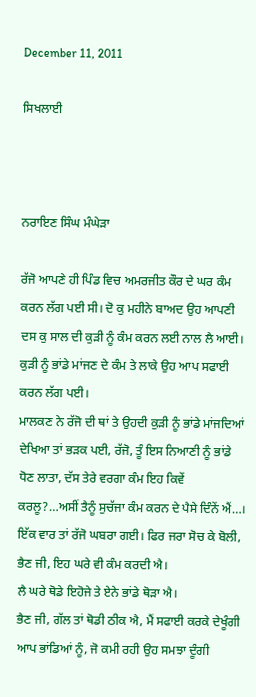December 11, 2011

ਸਿਖਲਾਈ



ਨਰਾਇਣ ਸਿੰਘ ਮੰਘੇੜਾ

ਰੱਜੋ ਆਪਣੇ ਹੀ ਪਿੰਡ ਵਿਚ ਅਮਰਜੀਤ ਕੌਰ ਦੇ ਘਰ ਕੰਮ ਕਰਨ ਲੱਗ ਪਈ ਸੀ। ਦੋ ਕੁ ਮਹੀਨੇ ਬਾਅਦ ਉਹ ਆਪਣੀ ਦਸ ਕੁ ਸਾਲ ਦੀ ਕੁੜੀ ਨੂੰ ਕੰਮ ਕਰਨ ਲਈ ਨਾਲ ਲੈ ਆਈ। ਕੁੜੀ ਨੂੰ ਭਾਂਡੇ ਮਾਂਜਣ ਦੇ ਕੰਮ ਤੇ ਲਾਕੇ ਉਹ ਆਪ ਸਫਾਈ ਕਰਨ ਲੱਗ ਪਈ।
ਮਾਲਕਣ ਨੇ ਰੱਜੋ ਦੀ ਥਾਂ ਤੇ ਉਹਦੀ ਕੁੜੀ ਨੂੰ ਭਾਂਡੇ ਮਾਂਜਦਿਆਂ ਦੇਖਿਆ ਤਾਂ ਭੜਕ ਪਈ, ਰੱਜੋ, ਤੂੰ ਇਸ ਨਿਆਣੀ ਨੂੰ ਭਾਂਡੇ ਧੋਣ ਲਾਤਾ, ਦੱਸ ਤੇਰੇ ਵਰਗਾ ਕੰਮ ਇਹ ਕਿਵੇਂ ਕਰਲੂ?…ਅਸੀਂ ਤੈਨੂੰ ਸੁਚੱਜਾ ਕੰਮ ਕਰਨ ਦੇ ਪੈਸੇ ਦਿੰਨੇਂ ਐਂ…।
ਇੱਕ ਵਾਰ ਤਾਂ ਰੱਜੋ ਘਬਰਾ ਗਈ। ਫਿਰ ਜਰਾ ਸੋਚ ਕੇ ਬੋਲੀ, ਭੈਣ ਜੀ, ਇਹ ਘਰੇ ਵੀ ਕੰਮ ਕਰਦੀ ਐ।
ਲੈ ਘਰੇ ਥੋਡੇ ਇਹੋਜੇ ਤੇ ਏਨੇ ਭਾਂਡੇ ਥੋੜਾ ਐ।
ਭੈਣ ਜੀ, ਗੱਲ ਤਾਂ ਥੋਡੀ ਠੀਕ ਐ, ਮੈਂ ਸਫਾਈ ਕਰਕੇ ਦੇਖੂੰਗੀ ਆਪ ਭਾਂਡਿਆਂ ਨੂੰ, ਜੋ ਕਮੀ ਰਹੀ ਉਹ ਸਮਝਾ ਦੂੰਗੀ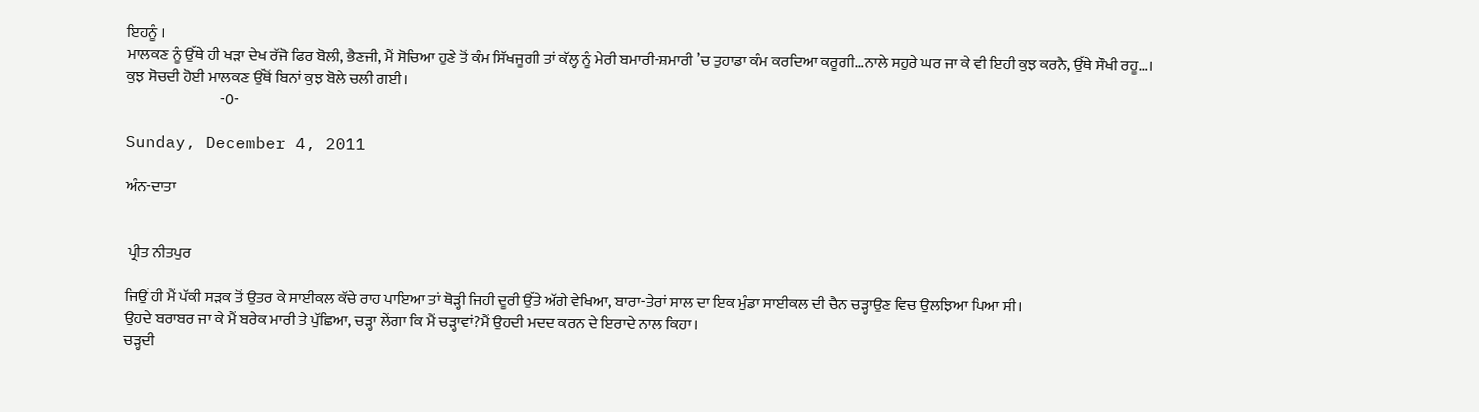ਇਹਨੂੰ ।
ਮਾਲਕਣ ਨੂੰ ਉੱਥੇ ਹੀ ਖੜਾ ਦੇਖ ਰੱਜੋ ਫਿਰ ਬੋਲੀ, ਭੈਣਜੀ, ਮੈਂ ਸੋਚਿਆ ਹੁਣੇ ਤੋਂ ਕੰਮ ਸਿੱਖਜੂਗੀ ਤਾਂ ਕੱਲ੍ਹ ਨੂੰ ਮੇਰੀ ਬਮਾਰੀ-ਸ਼ਮਾਰੀ ’ਚ ਤੁਹਾਡਾ ਕੰਮ ਕਰਦਿਆ ਕਰੂਗੀ…ਨਾਲੇ ਸਹੁਰੇ ਘਰ ਜਾ ਕੇ ਵੀ ਇਹੀ ਕੁਝ ਕਰਨੈ, ਉੱਥੇ ਸੌਖੀ ਰਹੂ…।
ਕੁਝ ਸੋਚਦੀ ਹੋਈ ਮਾਲਕਣ ਉੱਥੋਂ ਬਿਨਾਂ ਕੁਝ ਬੋਲੇ ਚਲੀ ਗਈ।
                               -0-

Sunday, December 4, 2011

ਅੰਨ-ਦਾਤਾ


 ਪ੍ਰੀਤ ਨੀਤਪੁਰ

ਜਿਉਂ ਹੀ ਮੈਂ ਪੱਕੀ ਸੜਕ ਤੋਂ ਉਤਰ ਕੇ ਸਾਈਕਲ ਕੱਚੇ ਰਾਹ ਪਾਇਆ ਤਾਂ ਥੋੜ੍ਹੀ ਜਿਹੀ ਦੂਰੀ ਉੱਤੇ ਅੱਗੇ ਵੇਖਿਆ, ਬਾਰਾ-ਤੇਰਾਂ ਸਾਲ ਦਾ ਇਕ ਮੁੰਡਾ ਸਾਈਕਲ ਦੀ ਚੈਨ ਚੜ੍ਹਾਉਣ ਵਿਚ ਉਲਝਿਆ ਪਿਆ ਸੀ।
ਉਹਦੇ ਬਰਾਬਰ ਜਾ ਕੇ ਮੈਂ ਬਰੇਕ ਮਾਰੀ ਤੇ ਪੁੱਛਿਆ, ਚੜ੍ਹਾ ਲੇਂਗਾ ਕਿ ਮੈਂ ਚੜ੍ਹਾਵਾਂ?ਮੈਂ ਉਹਦੀ ਮਦਦ ਕਰਨ ਦੇ ਇਰਾਦੇ ਨਾਲ ਕਿਹਾ।
ਚੜ੍ਹਦੀ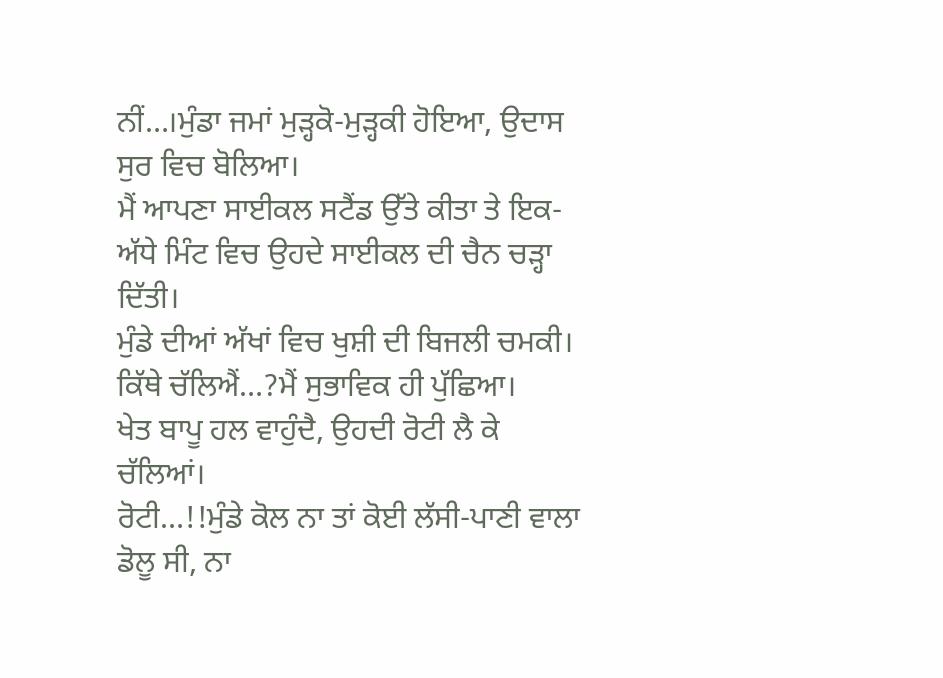ਨੀਂ…।ਮੁੰਡਾ ਜਮਾਂ ਮੁੜ੍ਹਕੋ-ਮੁੜ੍ਹਕੀ ਹੋਇਆ, ਉਦਾਸ ਸੁਰ ਵਿਚ ਬੋਲਿਆ।
ਮੈਂ ਆਪਣਾ ਸਾਈਕਲ ਸਟੈਂਡ ਉੱਤੇ ਕੀਤਾ ਤੇ ਇਕ-ਅੱਧੇ ਮਿੰਟ ਵਿਚ ਉਹਦੇ ਸਾਈਕਲ ਦੀ ਚੈਨ ਚੜ੍ਹਾ ਦਿੱਤੀ।
ਮੁੰਡੇ ਦੀਆਂ ਅੱਖਾਂ ਵਿਚ ਖੁਸ਼ੀ ਦੀ ਬਿਜਲੀ ਚਮਕੀ।
ਕਿੱਥੇ ਚੱਲਿਐਂ…?ਮੈਂ ਸੁਭਾਵਿਕ ਹੀ ਪੁੱਛਿਆ।
ਖੇਤ ਬਾਪੂ ਹਲ ਵਾਹੁੰਦੈ, ਉਹਦੀ ਰੋਟੀ ਲੈ ਕੇ ਚੱਲਿਆਂ।
ਰੋਟੀ…!!ਮੁੰਡੇ ਕੋਲ ਨਾ ਤਾਂ ਕੋਈ ਲੱਸੀ-ਪਾਣੀ ਵਾਲਾ ਡੋਲੂ ਸੀ, ਨਾ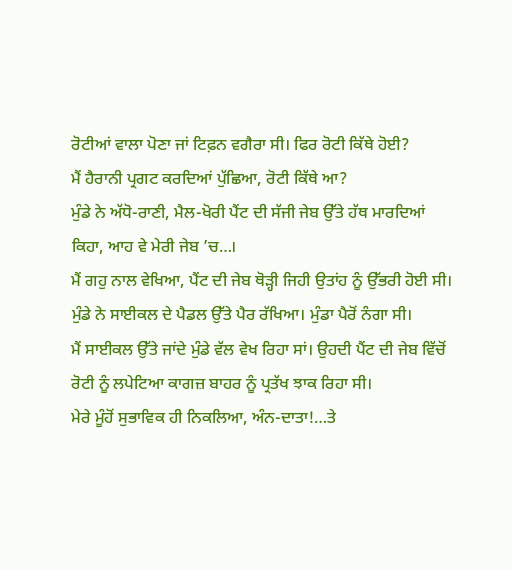ਰੋਟੀਆਂ ਵਾਲਾ ਪੋਣਾ ਜਾਂ ਟਿਫ਼ਨ ਵਗੈਰਾ ਸੀ। ਫਿਰ ਰੋਟੀ ਕਿੱਥੇ ਹੋਈ?
ਮੈਂ ਹੈਰਾਨੀ ਪ੍ਰਗਟ ਕਰਦਿਆਂ ਪੁੱਛਿਆ, ਰੋਟੀ ਕਿੱਥੇ ਆ?
ਮੁੰਡੇ ਨੇ ਅੱਧੋ-ਰਾਣੀ, ਮੈਲ-ਖੋਰੀ ਪੈਂਟ ਦੀ ਸੱਜੀ ਜੇਬ ਉੱਤੇ ਹੱਥ ਮਾਰਦਿਆਂ ਕਿਹਾ, ਆਹ ਵੇ ਮੇਰੀ ਜੇਬ ’ਚ…।
ਮੈਂ ਗਹੁ ਨਾਲ ਵੇਖਿਆ, ਪੈਂਟ ਦੀ ਜੇਬ ਥੋੜ੍ਹੀ ਜਿਹੀ ਉਤਾਂਹ ਨੂੰ ਉੱਭਰੀ ਹੋਈ ਸੀ।
ਮੁੰਡੇ ਨੇ ਸਾਈਕਲ ਦੇ ਪੈਡਲ ਉੱਤੇ ਪੈਰ ਰੱਖਿਆ। ਮੁੰਡਾ ਪੈਰੋਂ ਨੰਗਾ ਸੀ।
ਮੈਂ ਸਾਈਕਲ ਉੱਤੇ ਜਾਂਦੇ ਮੁੰਡੇ ਵੱਲ ਵੇਖ ਰਿਹਾ ਸਾਂ। ਉਹਦੀ ਪੈਂਟ ਦੀ ਜੇਬ ਵਿੱਚੋਂ ਰੋਟੀ ਨੂੰ ਲਪੇਟਿਆ ਕਾਗਜ਼ ਬਾਹਰ ਨੂੰ ਪ੍ਰਤੱਖ ਝਾਕ ਰਿਹਾ ਸੀ।
ਮੇਰੇ ਮੂੰਹੋਂ ਸੁਭਾਵਿਕ ਹੀ ਨਿਕਲਿਆ, ਅੰਨ-ਦਾਤਾ!…ਤੇ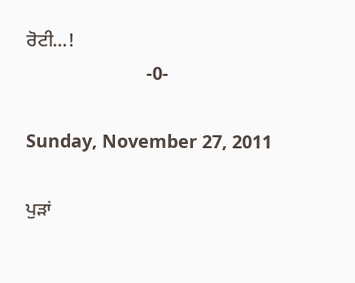ਰੋਟੀ…!
                        -0-

Sunday, November 27, 2011

ਪੁੜਾਂ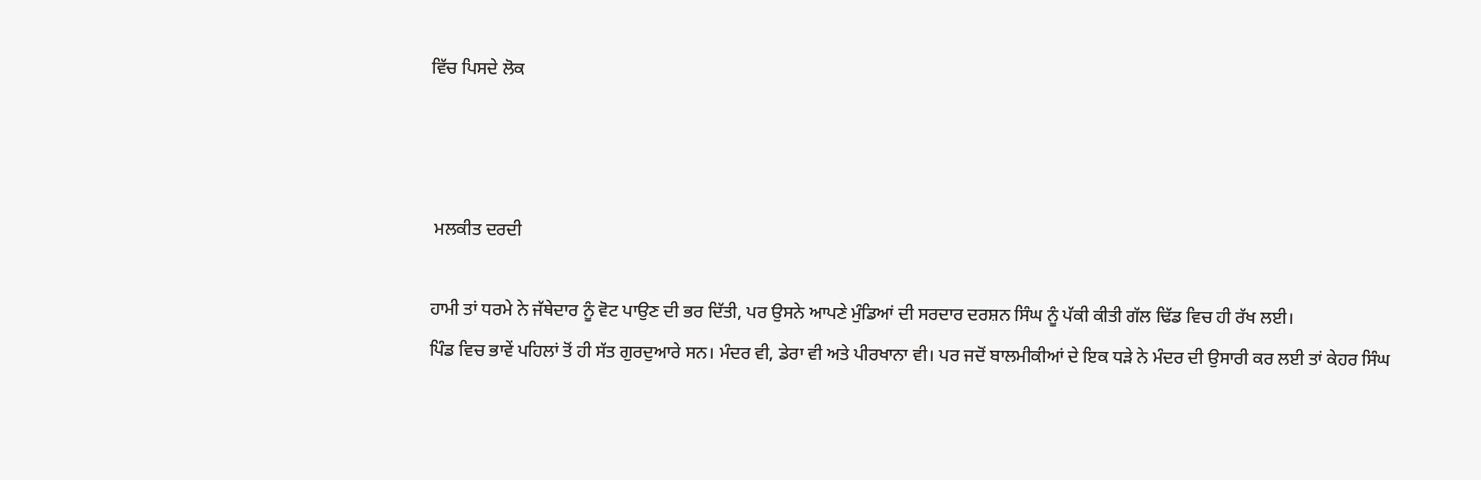ਵਿੱਚ ਪਿਸਦੇ ਲੋਕ



 ਮਲਕੀਤ ਦਰਦੀ

ਹਾਮੀ ਤਾਂ ਧਰਮੇ ਨੇ ਜੱਥੇਦਾਰ ਨੂੰ ਵੋਟ ਪਾਉਣ ਦੀ ਭਰ ਦਿੱਤੀ, ਪਰ ਉਸਨੇ ਆਪਣੇ ਮੁੰਡਿਆਂ ਦੀ ਸਰਦਾਰ ਦਰਸ਼ਨ ਸਿੰਘ ਨੂੰ ਪੱਕੀ ਕੀਤੀ ਗੱਲ ਢਿੱਡ ਵਿਚ ਹੀ ਰੱਖ ਲਈ।
ਪਿੰਡ ਵਿਚ ਭਾਵੇਂ ਪਹਿਲਾਂ ਤੋਂ ਹੀ ਸੱਤ ਗੁਰਦੁਆਰੇ ਸਨ। ਮੰਦਰ ਵੀ, ਡੇਰਾ ਵੀ ਅਤੇ ਪੀਰਖਾਨਾ ਵੀ। ਪਰ ਜਦੋਂ ਬਾਲਮੀਕੀਆਂ ਦੇ ਇਕ ਧੜੇ ਨੇ ਮੰਦਰ ਦੀ ਉਸਾਰੀ ਕਰ ਲਈ ਤਾਂ ਕੇਹਰ ਸਿੰਘ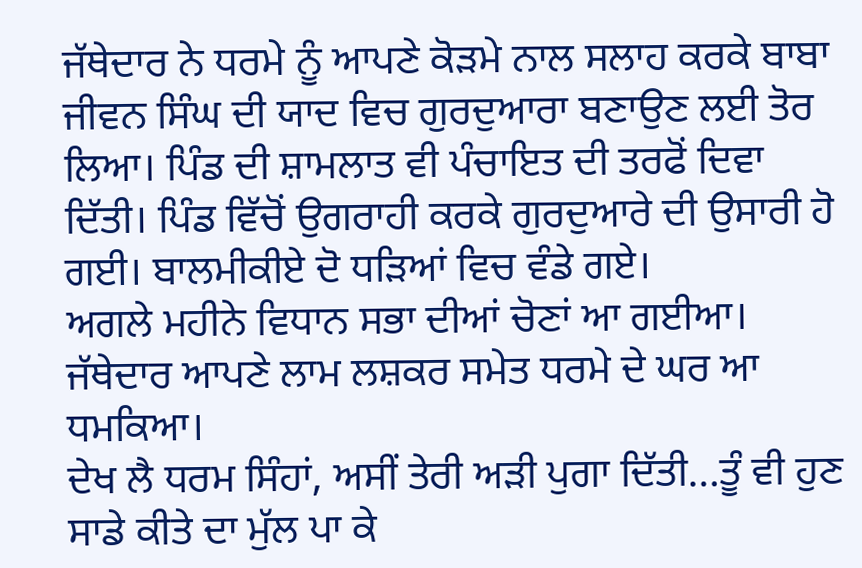ਜੱਥੇਦਾਰ ਨੇ ਧਰਮੇ ਨੂੰ ਆਪਣੇ ਕੋੜਮੇ ਨਾਲ ਸਲਾਹ ਕਰਕੇ ਬਾਬਾ ਜੀਵਨ ਸਿੰਘ ਦੀ ਯਾਦ ਵਿਚ ਗੁਰਦੁਆਰਾ ਬਣਾਉਣ ਲਈ ਤੋਰ ਲਿਆ। ਪਿੰਡ ਦੀ ਸ਼ਾਮਲਾਤ ਵੀ ਪੰਚਾਇਤ ਦੀ ਤਰਫੋਂ ਦਿਵਾ ਦਿੱਤੀ। ਪਿੰਡ ਵਿੱਚੋਂ ਉਗਰਾਹੀ ਕਰਕੇ ਗੁਰਦੁਆਰੇ ਦੀ ਉਸਾਰੀ ਹੋ ਗਈ। ਬਾਲਮੀਕੀਏ ਦੋ ਧੜਿਆਂ ਵਿਚ ਵੰਡੇ ਗਏ।
ਅਗਲੇ ਮਹੀਨੇ ਵਿਧਾਨ ਸਭਾ ਦੀਆਂ ਚੋਣਾਂ ਆ ਗਈਆ। ਜੱਥੇਦਾਰ ਆਪਣੇ ਲਾਮ ਲਸ਼ਕਰ ਸਮੇਤ ਧਰਮੇ ਦੇ ਘਰ ਆ ਧਮਕਿਆ।
ਦੇਖ ਲੈ ਧਰਮ ਸਿੰਹਾਂ, ਅਸੀਂ ਤੇਰੀ ਅੜੀ ਪੁਗਾ ਦਿੱਤੀ…ਤੂੰ ਵੀ ਹੁਣ ਸਾਡੇ ਕੀਤੇ ਦਾ ਮੁੱਲ ਪਾ ਕੇ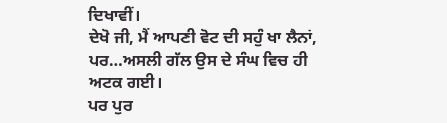ਦਿਖਾਵੀਂ।
ਦੇਖੋ ਜੀ, ਮੈਂ ਆਪਣੀ ਵੋਟ ਦੀ ਸਹੁੰ ਖਾ ਲੈਨਾਂ, ਪਰ…ਅਸਲੀ ਗੱਲ ਉਸ ਦੇ ਸੰਘ ਵਿਚ ਹੀ ਅਟਕ ਗਈ।
ਪਰ ਪੁਰ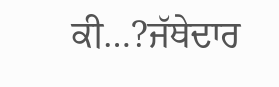ਕੀ…?ਜੱਥੇਦਾਰ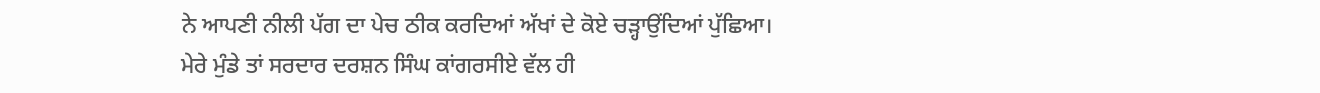ਨੇ ਆਪਣੀ ਨੀਲੀ ਪੱਗ ਦਾ ਪੇਚ ਠੀਕ ਕਰਦਿਆਂ ਅੱਖਾਂ ਦੇ ਕੋਏ ਚੜ੍ਹਾਉਂਦਿਆਂ ਪੁੱਛਿਆ।
ਮੇਰੇ ਮੁੰਡੇ ਤਾਂ ਸਰਦਾਰ ਦਰਸ਼ਨ ਸਿੰਘ ਕਾਂਗਰਸੀਏ ਵੱਲ ਹੀ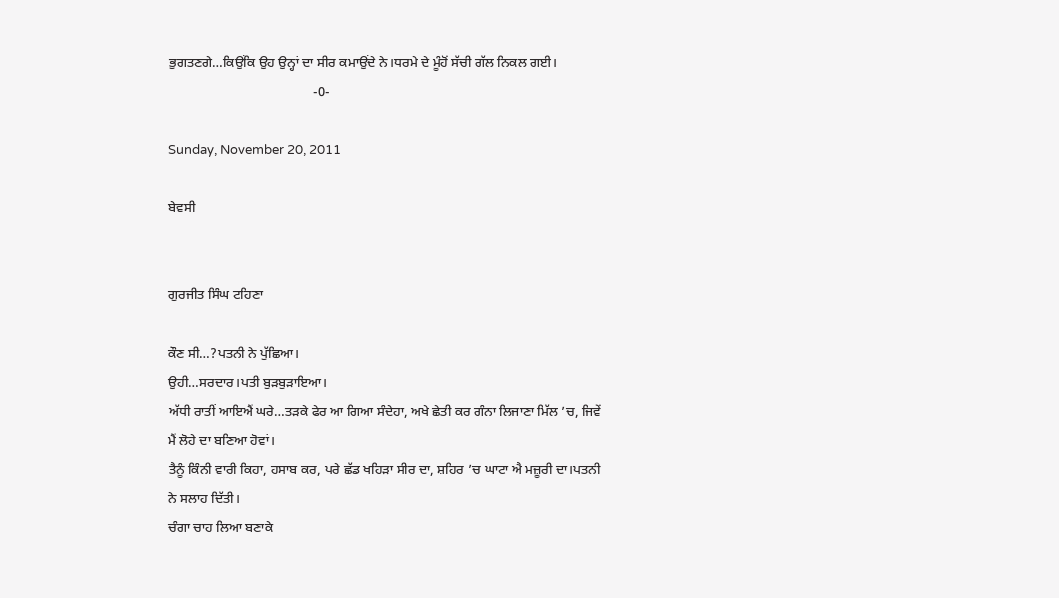ਭੁਗਤਣਗੇ…ਕਿਉਂਕਿ ਉਹ ਉਨ੍ਹਾਂ ਦਾ ਸੀਰ ਕਮਾਉਂਦੇ ਨੇ।ਧਰਮੇ ਦੇ ਮੂੰਹੋਂ ਸੱਚੀ ਗੱਲ ਨਿਕਲ ਗਈ।
                                           -0-

Sunday, November 20, 2011

ਬੇਵਸੀ


ਗੁਰਜੀਤ ਸਿੰਘ ਟਹਿਣਾ

ਕੌਣ ਸੀ…?ਪਤਨੀ ਨੇ ਪੁੱਛਿਆ।
ਉਹੀ…ਸਰਦਾਰ।ਪਤੀ ਬੁੜਬੁੜਾਇਆ।
ਅੱਧੀ ਰਾਤੀਂ ਆਇਐਂ ਘਰੇ…ਤੜਕੇ ਫੇਰ ਆ ਗਿਆ ਸੰਦੇਹਾ, ਅਖੇ ਛੇਤੀ ਕਰ ਗੰਨਾ ਲਿਜਾਣਾ ਮਿੱਲ ’ਚ, ਜਿਵੇਂ ਮੈਂ ਲੋਹੇ ਦਾ ਬਣਿਆ ਹੋਵਾਂ।
ਤੈਨੂੰ ਕਿੰਨੀ ਵਾਰੀ ਕਿਹਾ, ਹਸਾਬ ਕਰ, ਪਰੇ ਛੱਡ ਖਹਿੜਾ ਸੀਰ ਦਾ, ਸ਼ਹਿਰ ’ਚ ਘਾਟਾ ਐ ਮਜ਼ੂਰੀ ਦਾ।ਪਤਨੀ ਨੇ ਸਲਾਹ ਦਿੱਤੀ।
ਚੰਗਾ ਚਾਹ ਲਿਆ ਬਣਾਕੇ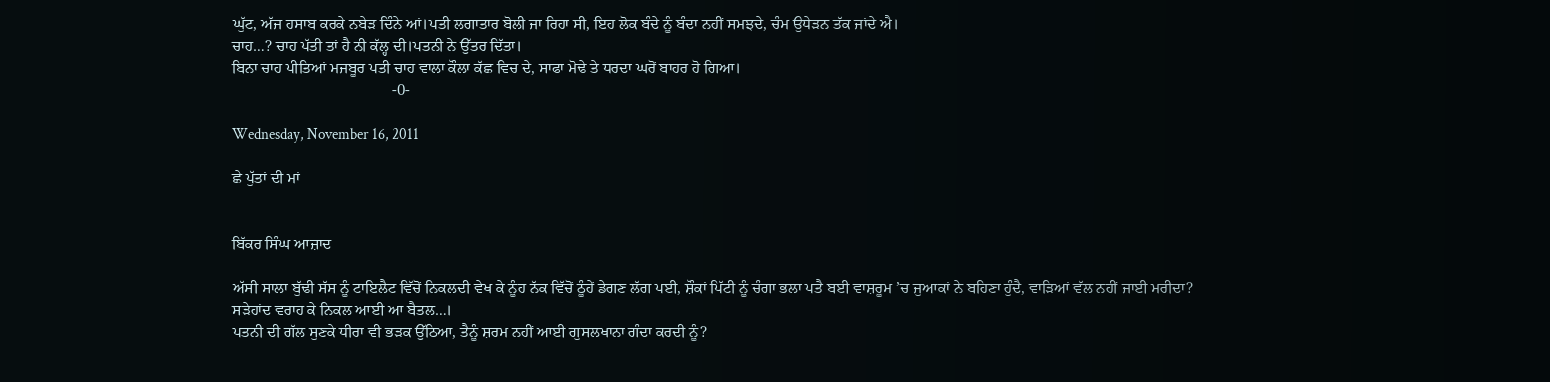ਘੁੱਟ, ਅੱਜ ਹਸਾਬ ਕਰਕੇ ਨਬੇੜ ਦਿੰਨੇ ਆਂ।ਪਤੀ ਲਗਾਤਾਰ ਬੋਲੀ ਜਾ ਰਿਹਾ ਸੀ, ਇਹ ਲੋਕ ਬੰਦੇ ਨੂੰ ਬੰਦਾ ਨਹੀਂ ਸਮਝਦੇ, ਚੰਮ ਉਧੇੜਨ ਤੱਕ ਜਾਂਦੇ ਐ।
ਚਾਹ…? ਚਾਹ ਪੱਤੀ ਤਾਂ ਹੈ ਨੀ ਕੱਲ੍ਹ ਦੀ।ਪਤਨੀ ਨੇ ਉੱਤਰ ਦਿੱਤਾ।
ਬਿਨਾ ਚਾਹ ਪੀਤਿਆਂ ਮਜਬੂਰ ਪਤੀ ਚਾਹ ਵਾਲਾ ਕੌਲਾ ਕੱਛ ਵਿਚ ਦੇ, ਸਾਫਾ ਮੋਢੇ ਤੇ ਧਰਦਾ ਘਰੋਂ ਬਾਹਰ ਹੋ ਗਿਆ।
                                         -0-

Wednesday, November 16, 2011

ਛੇ ਪੁੱਤਾਂ ਦੀ ਮਾਂ


ਬਿੱਕਰ ਸਿੰਘ ਆਜ਼ਾਦ

ਅੱਸੀ ਸਾਲਾ ਬੁੱਢੀ ਸੱਸ ਨੂੰ ਟਾਇਲੈਟ ਵਿੱਚੋਂ ਨਿਕਲਦੀ ਵੇਖ ਕੇ ਨੂੰਹ ਨੱਕ ਵਿੱਚੋਂ ਠੂੰਹੇਂ ਡੇਗਣ ਲੱਗ ਪਈ, ਸ਼ੌਕਾਂ ਪਿੱਟੀ ਨੂੰ ਚੰਗਾ ਭਲਾ ਪਤੈ ਬਈ ਵਾਸ਼ਰੂਮ ’ਚ ਜੁਆਕਾਂ ਨੇ ਬਹਿਣਾ ਹੁੰਦੈ, ਵਾੜਿਆਂ ਵੱਲ ਨਹੀਂ ਜਾਈ ਮਰੀਦਾ? ਸੜੇਹਾਂਦ ਵਰਾਹ ਕੇ ਨਿਕਲ ਆਈ ਆ ਬੈਤਲ…।
ਪਤਨੀ ਦੀ ਗੱਲ ਸੁਣਕੇ ਧੀਰਾ ਵੀ ਭੜਕ ਉੱਠਿਆ, ਤੈਨੂੰ ਸ਼ਰਮ ਨਹੀਂ ਆਈ ਗੁਸਲਖਾਨਾ ਗੰਦਾ ਕਰਦੀ ਨੂੰ?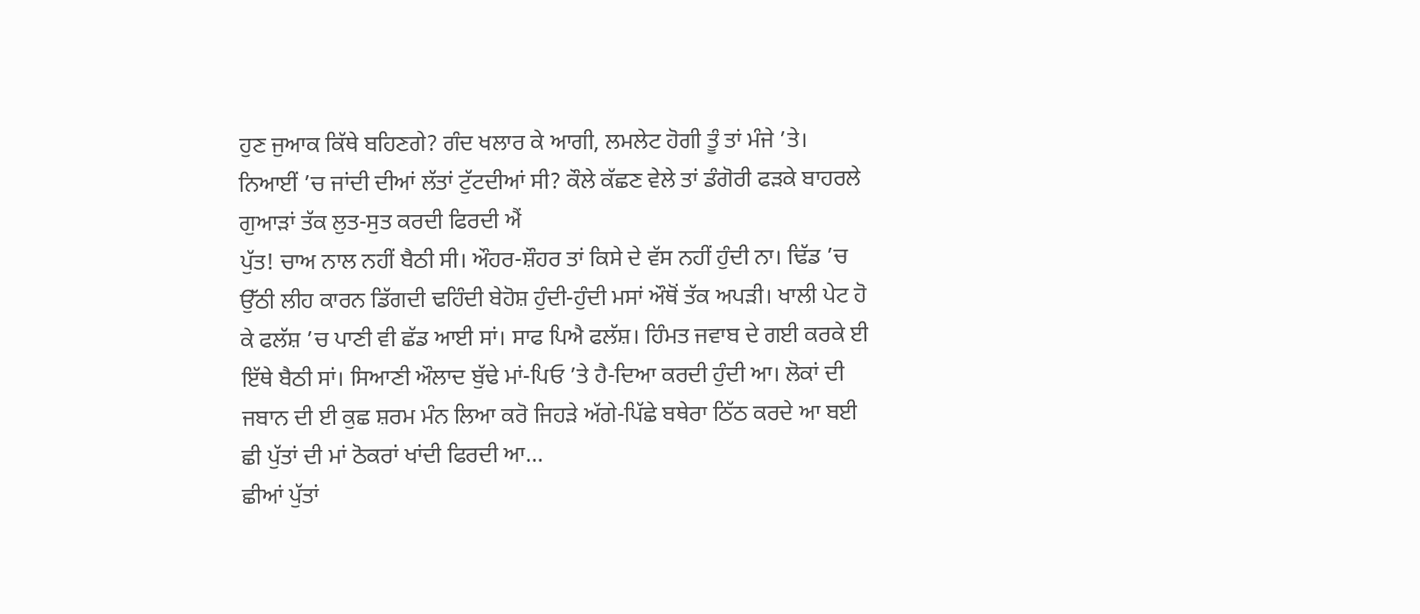ਹੁਣ ਜੁਆਕ ਕਿੱਥੇ ਬਹਿਣਗੇ? ਗੰਦ ਖਲਾਰ ਕੇ ਆਗੀ, ਲਮਲੇਟ ਹੋਗੀ ਤੂੰ ਤਾਂ ਮੰਜੇ ’ਤੇ। ਨਿਆਈਂ ’ਚ ਜਾਂਦੀ ਦੀਆਂ ਲੱਤਾਂ ਟੁੱਟਦੀਆਂ ਸੀ? ਕੌਲੇ ਕੱਛਣ ਵੇਲੇ ਤਾਂ ਡੰਗੋਰੀ ਫੜਕੇ ਬਾਹਰਲੇ ਗੁਆੜਾਂ ਤੱਕ ਲੁਤ-ਸੁਤ ਕਰਦੀ ਫਿਰਦੀ ਐਂ
ਪੁੱਤ! ਚਾਅ ਨਾਲ ਨਹੀਂ ਬੈਠੀ ਸੀ। ਔਹਰ-ਸ਼ੌਹਰ ਤਾਂ ਕਿਸੇ ਦੇ ਵੱਸ ਨਹੀਂ ਹੁੰਦੀ ਨਾ। ਢਿੱਡ ’ਚ ਉੱਠੀ ਲੀਹ ਕਾਰਨ ਡਿੱਗਦੀ ਢਹਿੰਦੀ ਬੇਹੋਸ਼ ਹੁੰਦੀ-ਹੁੰਦੀ ਮਸਾਂ ਔਥੋਂ ਤੱਕ ਅਪੜੀ। ਖਾਲੀ ਪੇਟ ਹੋ ਕੇ ਫਲੱਸ਼ ’ਚ ਪਾਣੀ ਵੀ ਛੱਡ ਆਈ ਸਾਂ। ਸਾਫ ਪਿਐ ਫਲੱਸ਼। ਹਿੰਮਤ ਜਵਾਬ ਦੇ ਗਈ ਕਰਕੇ ਈ ਇੱਥੇ ਬੈਠੀ ਸਾਂ। ਸਿਆਣੀ ਔਲਾਦ ਬੁੱਢੇ ਮਾਂ-ਪਿਓ ’ਤੇ ਹੈ-ਦਿਆ ਕਰਦੀ ਹੁੰਦੀ ਆ। ਲੋਕਾਂ ਦੀ ਜਬਾਨ ਦੀ ਈ ਕੁਛ ਸ਼ਰਮ ਮੰਨ ਲਿਆ ਕਰੋ ਜਿਹੜੇ ਅੱਗੇ-ਪਿੱਛੇ ਬਥੇਰਾ ਠਿੱਠ ਕਰਦੇ ਆ ਬਈ ਛੀ ਪੁੱਤਾਂ ਦੀ ਮਾਂ ਠੋਕਰਾਂ ਖਾਂਦੀ ਫਿਰਦੀ ਆ…
ਛੀਆਂ ਪੁੱਤਾਂ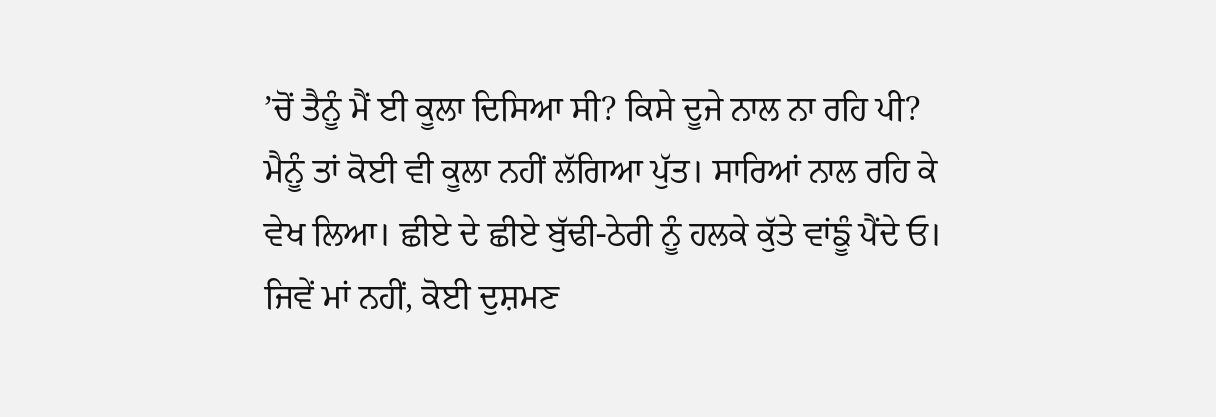’ਚੋਂ ਤੈਨੂੰ ਮੈਂ ਈ ਕੂਲਾ ਦਿਸਿਆ ਸੀ? ਕਿਸੇ ਦੂਜੇ ਨਾਲ ਨਾ ਰਹਿ ਪੀ?
ਮੈਨੂੰ ਤਾਂ ਕੋਈ ਵੀ ਕੂਲਾ ਨਹੀਂ ਲੱਗਿਆ ਪੁੱਤ। ਸਾਰਿਆਂ ਨਾਲ ਰਹਿ ਕੇ ਵੇਖ ਲਿਆ। ਛੀਏ ਦੇ ਛੀਏ ਬੁੱਢੀ-ਠੇਰੀ ਨੂੰ ਹਲਕੇ ਕੁੱਤੇ ਵਾਂਙੂੰ ਪੈਂਦੇ ਓ। ਜਿਵੇਂ ਮਾਂ ਨਹੀਂ, ਕੋਈ ਦੁਸ਼ਮਣ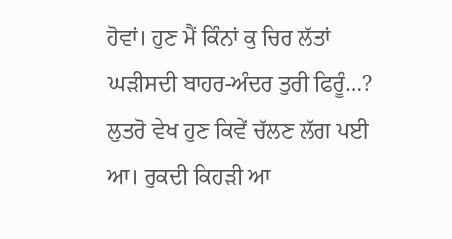ਹੋਵਾਂ। ਹੁਣ ਮੈਂ ਕਿੰਨਾਂ ਕੁ ਚਿਰ ਲੱਤਾਂ ਘੜੀਸਦੀ ਬਾਹਰ-ਅੰਦਰ ਤੁਰੀ ਫਿਰੂੰ…?
ਲੁਤਰੋ ਵੇਖ ਹੁਣ ਕਿਵੇਂ ਚੱਲਣ ਲੱਗ ਪਈ ਆ। ਰੁਕਦੀ ਕਿਹੜੀ ਆ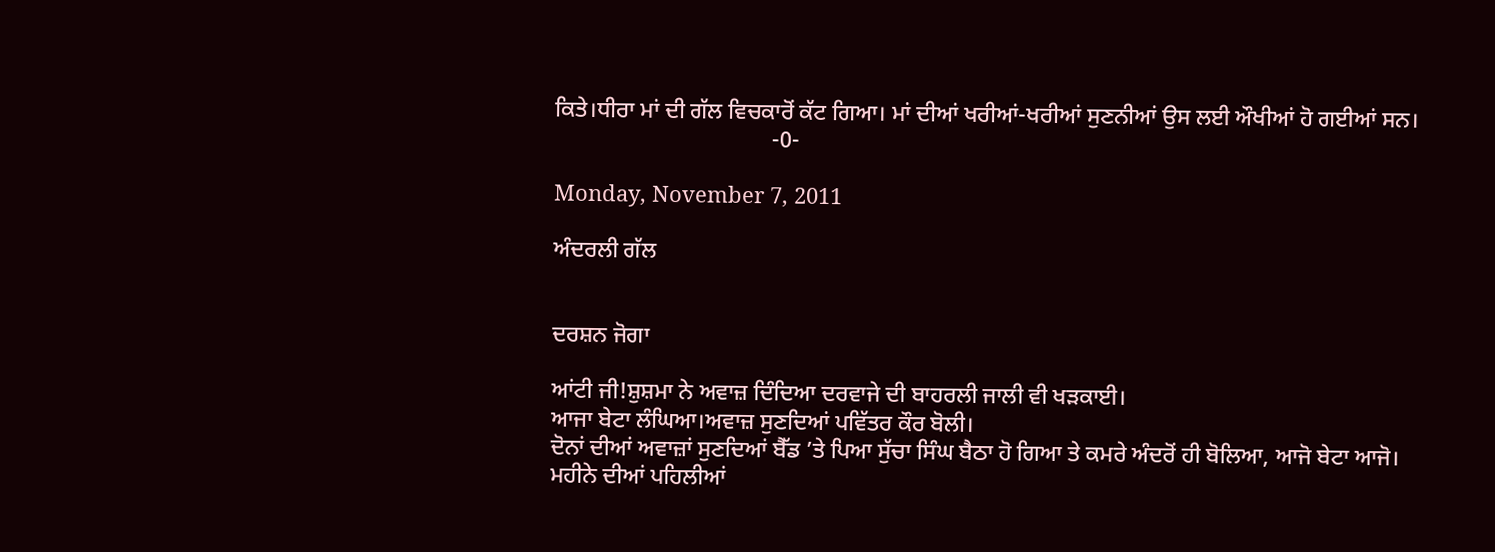ਕਿਤੇ।ਧੀਰਾ ਮਾਂ ਦੀ ਗੱਲ ਵਿਚਕਾਰੋਂ ਕੱਟ ਗਿਆ। ਮਾਂ ਦੀਆਂ ਖਰੀਆਂ-ਖਰੀਆਂ ਸੁਣਨੀਆਂ ਉਸ ਲਈ ਔਖੀਆਂ ਹੋ ਗਈਆਂ ਸਨ।
                                      -0-

Monday, November 7, 2011

ਅੰਦਰਲੀ ਗੱਲ


ਦਰਸ਼ਨ ਜੋਗਾ

ਆਂਟੀ ਜੀ!ਸ਼ੁਸ਼ਮਾ ਨੇ ਅਵਾਜ਼ ਦਿੰਦਿਆ ਦਰਵਾਜੇ ਦੀ ਬਾਹਰਲੀ ਜਾਲੀ ਵੀ ਖਡ਼ਕਾਈ।
ਆਜਾ ਬੇਟਾ ਲੰਘਿਆ।ਅਵਾਜ਼ ਸੁਣਦਿਆਂ ਪਵਿੱਤਰ ਕੌਰ ਬੋਲੀ।
ਦੋਨਾਂ ਦੀਆਂ ਅਵਾਜ਼ਾਂ ਸੁਣਦਿਆਂ ਬੈੱਡ ’ਤੇ ਪਿਆ ਸੁੱਚਾ ਸਿੰਘ ਬੈਠਾ ਹੋ ਗਿਆ ਤੇ ਕਮਰੇ ਅੰਦਰੋਂ ਹੀ ਬੋਲਿਆ, ਆਜੋ ਬੇਟਾ ਆਜੋ।
ਮਹੀਨੇ ਦੀਆਂ ਪਹਿਲੀਆਂ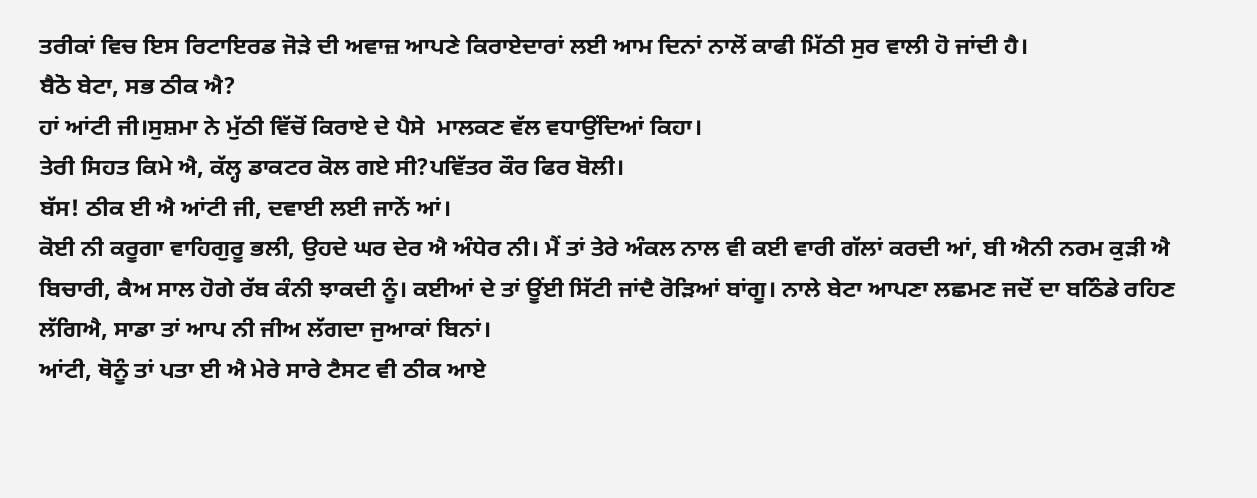ਤਰੀਕਾਂ ਵਿਚ ਇਸ ਰਿਟਾਇਰਡ ਜੋੜੇ ਦੀ ਅਵਾਜ਼ ਆਪਣੇ ਕਿਰਾਏਦਾਰਾਂ ਲਈ ਆਮ ਦਿਨਾਂ ਨਾਲੋਂ ਕਾਫੀ ਮਿੱਠੀ ਸੁਰ ਵਾਲੀ ਹੋ ਜਾਂਦੀ ਹੈ।
ਬੈਠੋ ਬੇਟਾ, ਸਭ ਠੀਕ ਐ?
ਹਾਂ ਆਂਟੀ ਜੀ।ਸੁਸ਼ਮਾ ਨੇ ਮੁੱਠੀ ਵਿੱਚੋਂ ਕਿਰਾਏ ਦੇ ਪੈਸੇ  ਮਾਲਕਣ ਵੱਲ ਵਧਾਉਂਦਿਆਂ ਕਿਹਾ।
ਤੇਰੀ ਸਿਹਤ ਕਿਮੇ ਐ, ਕੱਲ੍ਹ ਡਾਕਟਰ ਕੋਲ ਗਏ ਸੀ?ਪਵਿੱਤਰ ਕੌਰ ਫਿਰ ਬੋਲੀ।
ਬੱਸ! ਠੀਕ ਈ ਐ ਆਂਟੀ ਜੀ, ਦਵਾਈ ਲਈ ਜਾਨੇਂ ਆਂ।
ਕੋਈ ਨੀ ਕਰੂਗਾ ਵਾਹਿਗੁਰੂ ਭਲੀ, ਉਹਦੇ ਘਰ ਦੇਰ ਐ ਅੰਧੇਰ ਨੀ। ਮੈਂ ਤਾਂ ਤੇਰੇ ਅੰਕਲ ਨਾਲ ਵੀ ਕਈ ਵਾਰੀ ਗੱਲਾਂ ਕਰਦੀ ਆਂ, ਬੀ ਐਨੀ ਨਰਮ ਕੁੜੀ ਐ ਬਿਚਾਰੀ, ਕੈਅ ਸਾਲ ਹੋਗੇ ਰੱਬ ਕੰਨੀ ਝਾਕਦੀ ਨੂੰ। ਕਈਆਂ ਦੇ ਤਾਂ ਊਂਈ ਸਿੱਟੀ ਜਾਂਦੈ ਰੋੜਿਆਂ ਬਾਂਗੂ। ਨਾਲੇ ਬੇਟਾ ਆਪਣਾ ਲਛਮਣ ਜਦੋਂ ਦਾ ਬਠਿੰਡੇ ਰਹਿਣ ਲੱਗਿਐ, ਸਾਡਾ ਤਾਂ ਆਪ ਨੀ ਜੀਅ ਲੱਗਦਾ ਜੁਆਕਾਂ ਬਿਨਾਂ।
ਆਂਟੀ, ਥੋਨੂੰ ਤਾਂ ਪਤਾ ਈ ਐ ਮੇਰੇ ਸਾਰੇ ਟੈਸਟ ਵੀ ਠੀਕ ਆਏ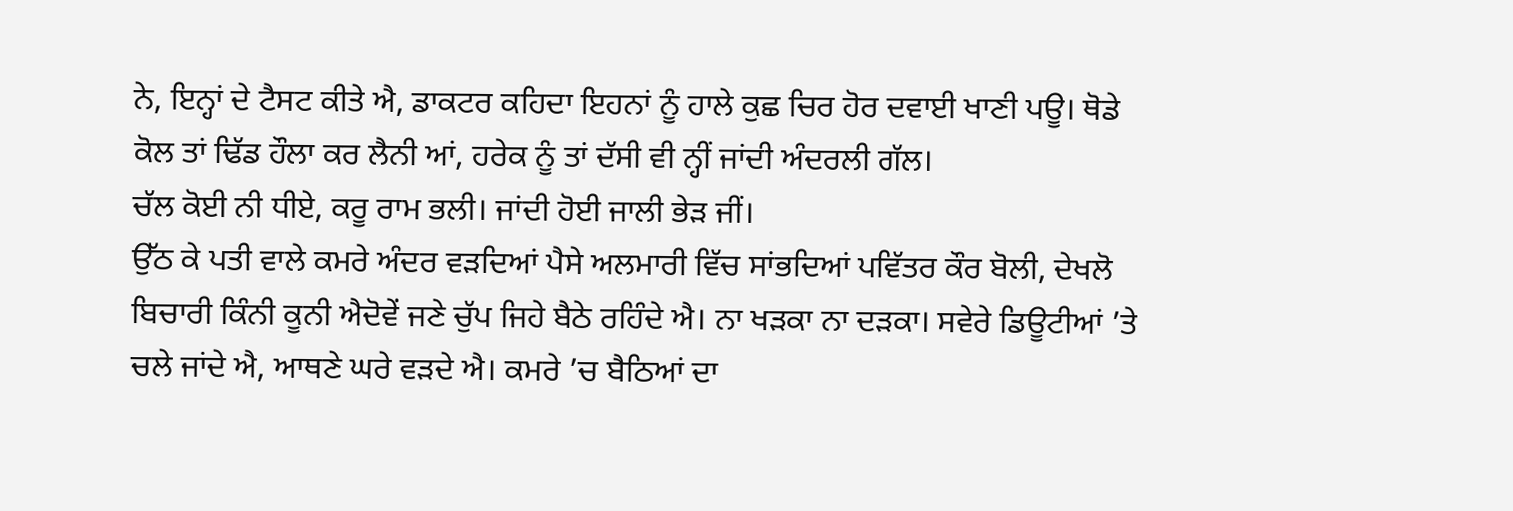ਨੇ, ਇਨ੍ਹਾਂ ਦੇ ਟੈਸਟ ਕੀਤੇ ਐ, ਡਾਕਟਰ ਕਹਿਦਾ ਇਹਨਾਂ ਨੂੰ ਹਾਲੇ ਕੁਛ ਚਿਰ ਹੋਰ ਦਵਾਈ ਖਾਣੀ ਪਊ। ਥੋਡੇ ਕੋਲ ਤਾਂ ਢਿੱਡ ਹੌਲਾ ਕਰ ਲੈਨੀ ਆਂ, ਹਰੇਕ ਨੂੰ ਤਾਂ ਦੱਸੀ ਵੀ ਨ੍ਹੀਂ ਜਾਂਦੀ ਅੰਦਰਲੀ ਗੱਲ।
ਚੱਲ ਕੋਈ ਨੀ ਧੀਏ, ਕਰੂ ਰਾਮ ਭਲੀ। ਜਾਂਦੀ ਹੋਈ ਜਾਲੀ ਭੇਡ਼ ਜੀਂ।
ਉੱਠ ਕੇ ਪਤੀ ਵਾਲੇ ਕਮਰੇ ਅੰਦਰ ਵਡ਼ਦਿਆਂ ਪੈਸੇ ਅਲਮਾਰੀ ਵਿੱਚ ਸਾਂਭਦਿਆਂ ਪਵਿੱਤਰ ਕੌਰ ਬੋਲੀ, ਦੇਖਲੋ ਬਿਚਾਰੀ ਕਿੰਨੀ ਕੂਨੀ ਐਦੋਵੇਂ ਜਣੇ ਚੁੱਪ ਜਿਹੇ ਬੈਠੇ ਰਹਿੰਦੇ ਐ। ਨਾ ਖਡ਼ਕਾ ਨਾ ਦਡ਼ਕਾ। ਸਵੇਰੇ ਡਿਊਟੀਆਂ ’ਤੇ ਚਲੇ ਜਾਂਦੇ ਐ, ਆਥਣੇ ਘਰੇ ਵਡ਼ਦੇ ਐ। ਕਮਰੇ ’ਚ ਬੈਠਿਆਂ ਦਾ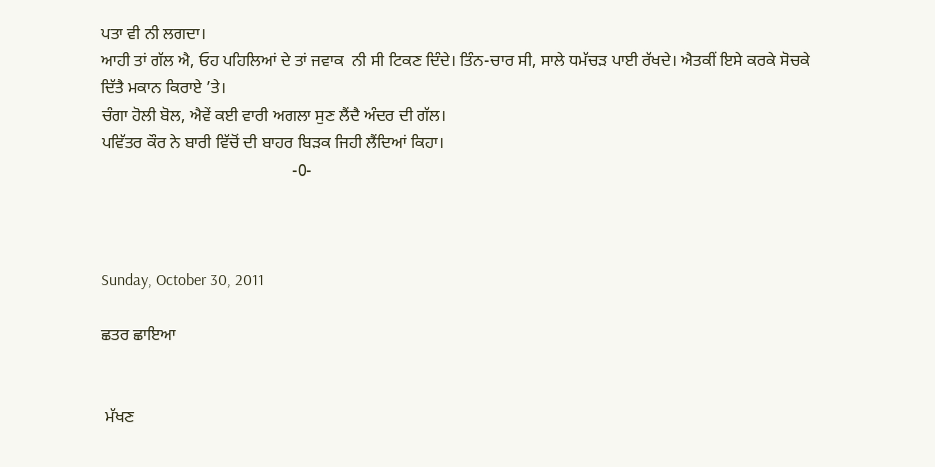ਪਤਾ ਵੀ ਨੀ ਲਗਦਾ।
ਆਹੀ ਤਾਂ ਗੱਲ ਐ, ਓਹ ਪਹਿਲਿਆਂ ਦੇ ਤਾਂ ਜਵਾਕ  ਨੀ ਸੀ ਟਿਕਣ ਦਿੰਦੇ। ਤਿੰਨ-ਚਾਰ ਸੀ, ਸਾਲੇ ਧਮੱਚਡ਼ ਪਾਈ ਰੱਖਦੇ। ਐਤਕੀਂ ਇਸੇ ਕਰਕੇ ਸੋਚਕੇ ਦਿੱਤੈ ਮਕਾਨ ਕਿਰਾਏ ’ਤੇ।
ਚੰਗਾ ਹੋਲੀ ਬੋਲ, ਐਵੇਂ ਕਈ ਵਾਰੀ ਅਗਲਾ ਸੁਣ ਲੈਂਦੈ ਅੰਦਰ ਦੀ ਗੱਲ।
ਪਵਿੱਤਰ ਕੌਰ ਨੇ ਬਾਰੀ ਵਿੱਚੋਂ ਦੀ ਬਾਹਰ ਬਿਡ਼ਕ ਜਿਹੀ ਲੈਂਦਿਆਂ ਕਿਹਾ।
                                              -0-



Sunday, October 30, 2011

ਛਤਰ ਛਾਇਆ


 ਮੱਖਣ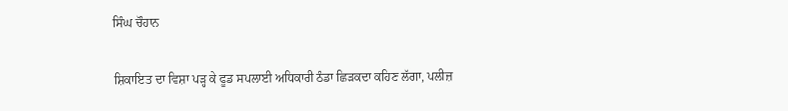ਸਿੰਘ ਚੌਹਾਨ

ਸ਼ਿਕਾਇਤ ਦਾ ਵਿਸ਼ਾ ਪੜ੍ਹ ਕੇ ਫੂਡ ਸਪਲਾਈ ਅਧਿਕਾਰੀ ਠੰਡਾ ਛਿਡ਼ਕਦਾ ਕਹਿਣ ਲੱਗਾ, ਪਲੀਜ਼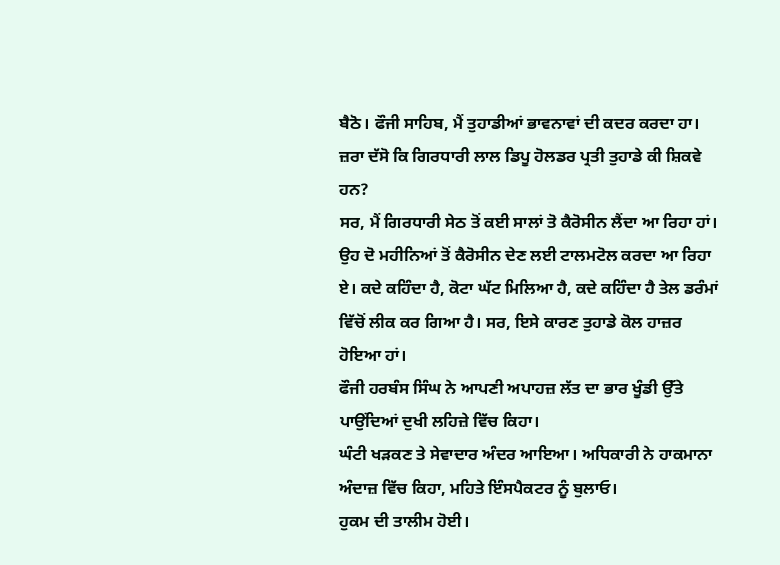ਬੈਠੋ। ਫੌਜੀ ਸਾਹਿਬ, ਮੈਂ ਤੁਹਾਡੀਆਂ ਭਾਵਨਾਵਾਂ ਦੀ ਕਦਰ ਕਰਦਾ ਹਾ। ਜ਼ਰਾ ਦੱਸੋ ਕਿ ਗਿਰਧਾਰੀ ਲਾਲ ਡਿਪੂ ਹੋਲਡਰ ਪ੍ਰਤੀ ਤੁਹਾਡੇ ਕੀ ਸ਼ਿਕਵੇ ਹਨ?
ਸਰ, ਮੈਂ ਗਿਰਧਾਰੀ ਸੇਠ ਤੋਂ ਕਈ ਸਾਲਾਂ ਤੋ ਕੈਰੋਸੀਨ ਲੈਂਦਾ ਆ ਰਿਹਾ ਹਾਂ। ਉਹ ਦੋ ਮਹੀਨਿਆਂ ਤੋਂ ਕੈਰੋਸੀਨ ਦੇਣ ਲਈ ਟਾਲਮਟੋਲ ਕਰਦਾ ਆ ਰਿਹਾ ਏ। ਕਦੇ ਕਹਿੰਦਾ ਹੈ, ਕੋਟਾ ਘੱਟ ਮਿਲਿਆ ਹੈ, ਕਦੇ ਕਹਿੰਦਾ ਹੈ ਤੇਲ ਡਰੰਮਾਂ ਵਿੱਚੋਂ ਲੀਕ ਕਰ ਗਿਆ ਹੈ। ਸਰ, ਇਸੇ ਕਾਰਣ ਤੁਹਾਡੇ ਕੋਲ ਹਾਜ਼ਰ ਹੋਇਆ ਹਾਂ।
ਫੌਜੀ ਹਰਬੰਸ ਸਿੰਘ ਨੇ ਆਪਣੀ ਅਪਾਹਜ਼ ਲੱਤ ਦਾ ਭਾਰ ਖੂੰਡੀ ਉੱਤੇ ਪਾਉਂਦਿਆਂ ਦੁਖੀ ਲਹਿਜ਼ੇ ਵਿੱਚ ਕਿਹਾ।
ਘੰਟੀ ਖਡ਼ਕਣ ਤੇ ਸੇਵਾਦਾਰ ਅੰਦਰ ਆਇਆ। ਅਧਿਕਾਰੀ ਨੇ ਹਾਕਮਾਨਾ ਅੰਦਾਜ਼ ਵਿੱਚ ਕਿਹਾ, ਮਹਿਤੇ ਇੰਸਪੈਕਟਰ ਨੂੰ ਬੁਲਾਓ।
ਹੁਕਮ ਦੀ ਤਾਲੀਮ ਹੋਈ।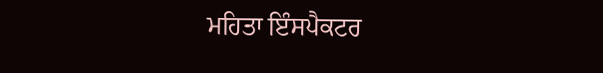ਮਹਿਤਾ ਇੰਸਪੈਕਟਰ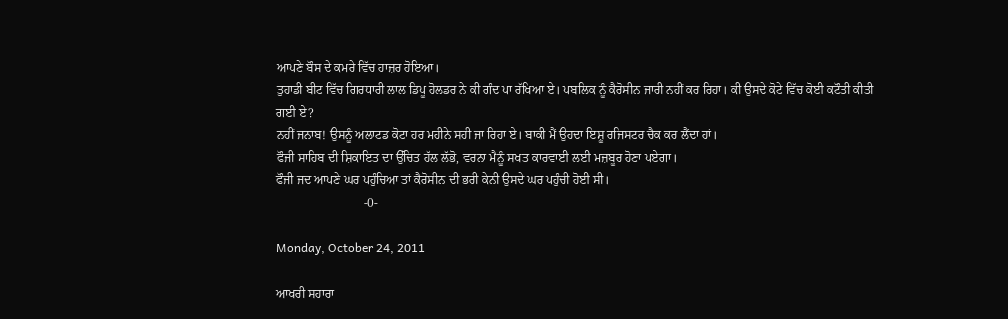ਆਪਣੇ ਬੌਸ ਦੇ ਕਮਰੇ ਵਿੱਚ ਹਾਜ਼ਰ ਹੋਇਆ।
ਤੁਹਾਡੀ ਬੀਟ ਵਿੱਚ ਗਿਰਧਾਰੀ ਲਾਲ ਡਿਪੂ ਹੋਲਡਰ ਨੇ ਕੀ ਗੰਦ ਪਾ ਰੱਖਿਆ ਏ। ਪਬਲਿਕ ਨੂੰ ਕੈਰੋਸੀਨ ਜਾਰੀ ਨਹੀਂ ਕਰ ਰਿਹਾ। ਕੀ ਉਸਦੇ ਕੋਟੇ ਵਿੱਚ ਕੋਈ ਕਟੌਤੀ ਕੀਤੀ ਗਈ ਏ?
ਨਹੀਂ ਜਨਾਬ! ਉਸਨੂੰ ਅਲਾਟਡ ਕੋਟਾ ਹਰ ਮਹੀਨੇ ਸਹੀ ਜਾ ਰਿਹਾ ਏ। ਬਾਕੀ ਮੈਂ ਉਹਦਾ ਇਸ਼ੂ ਰਜਿਸਟਰ ਚੈਕ ਕਰ ਲੈਂਦਾ ਹਾਂ।
ਫੌਜੀ ਸਾਹਿਬ ਦੀ ਸ਼ਿਕਾਇਤ ਦਾ ਉੱਚਿਤ ਹੱਲ ਲੱਭੋ, ਵਰਨਾ ਮੈਨੂੰ ਸਖਤ ਕਾਰਵਾਈ ਲਈ ਮਜ਼ਬੂਰ ਹੋਣਾ ਪਏਗਾ।
ਫੌਜੀ ਜਦ ਆਪਣੇ ਘਰ ਪਹੁੰਚਿਆ ਤਾਂ ਕੈਰੋਸੀਨ ਦੀ ਭਰੀ ਕੇਨੀ ਉਸਦੇ ਘਰ ਪਹੁੰਚੀ ਹੋਈ ਸੀ।
                            -0-

Monday, October 24, 2011

ਆਖਰੀ ਸਹਾਰਾ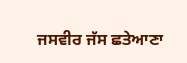ਜਸਵੀਰ ਜੱਸ ਛਤੇਆਣਾ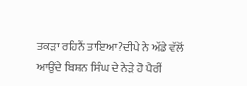ਤਕੜਾ ਰਹਿਨੈਂ ਤਾਇਆ?ਦੀਪੇ ਨੇ ਅੱਡੇ ਵੱਲੋਂ ਆਉਂਦੇ ਬਿਸ਼ਨ ਸਿੰਘ ਦੇ ਨੇੜੇ ਹੋ ਪੈਰੀਂ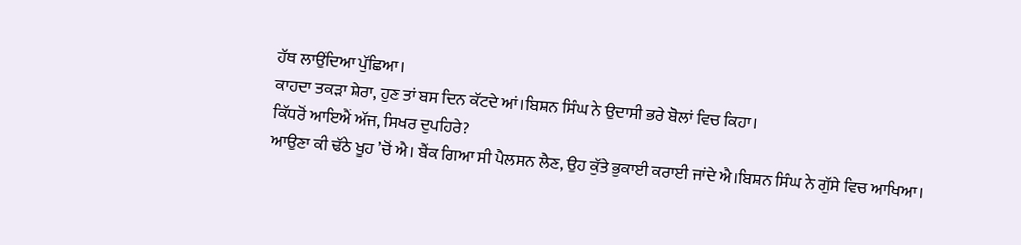ਹੱਥ ਲਾਉਂਦਿਆ ਪੁੱਛਿਆ।
ਕਾਹਦਾ ਤਕੜਾ ਸ਼ੇਰਾ, ਹੁਣ ਤਾਂ ਬਸ ਦਿਨ ਕੱਟਦੇ ਆਂ।ਬਿਸ਼ਨ ਸਿੰਘ ਨੇ ਉਦਾਸੀ ਭਰੇ ਬੋਲਾਂ ਵਿਚ ਕਿਹਾ।
ਕਿੱਧਰੋਂ ਆਇਐਂ ਅੱਜ, ਸਿਖਰ ਦੁਪਹਿਰੇ?
ਆਉਣਾ ਕੀ ਢੱਠੇ ਖੂਹ ’ਚੋਂ ਐ। ਬੈਂਕ ਗਿਆ ਸੀ ਪੈਲਸਨ ਲੈਣ, ਉਹ ਕੁੱਤੇ ਭੁਕਾਈ ਕਰਾਈ ਜਾਂਦੇ ਐ।ਬਿਸ਼ਨ ਸਿੰਘ ਨੇ ਗੁੱਸੇ ਵਿਚ ਆਖਿਆ।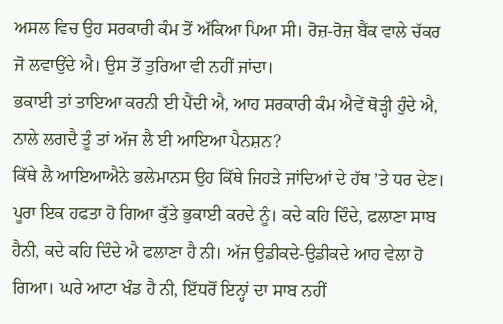ਅਸਲ ਵਿਚ ਉਹ ਸਰਕਾਰੀ ਕੰਮ ਤੋਂ ਅੱਕਿਆ ਪਿਆ ਸੀ। ਰੋਜ਼-ਰੋਜ਼ ਬੈਂਕ ਵਾਲੇ ਚੱਕਰ ਜੋ ਲਵਾਉਂਦੇ ਐ। ਉਸ ਤੋਂ ਤੁਰਿਆ ਵੀ ਨਹੀਂ ਜਾਂਦਾ।
ਭਕਾਈ ਤਾਂ ਤਾਇਆ ਕਰਨੀ ਈ ਪੈਂਦੀ ਐ, ਆਹ ਸਰਕਾਰੀ ਕੰਮ ਐਵੇਂ ਥੋੜ੍ਹੀ ਹੁੰਦੇ ਐ, ਨਾਲੇ ਲਗਦੈ ਤੂੰ ਤਾਂ ਅੱਜ ਲੈ ਈ ਆਇਆ ਪੈਨਸ਼ਨ?
ਕਿੱਥੇ ਲੈ ਆਇਆਐਨੇ ਭਲੇਮਾਨਸ ਉਹ ਕਿੱਥੇ ਜਿਹੜੇ ਜਾਂਦਿਆਂ ਦੇ ਹੱਥ ’ਤੇ ਧਰ ਦੇਣ। ਪੂਰਾ ਇਕ ਹਫਤਾ ਹੋ ਗਿਆ ਕੁੱਤੇ ਭੁਕਾਈ ਕਰਦੇ ਨੂੰ। ਕਦੇ ਕਹਿ ਦਿੰਦੇ, ਫਲਾਣਾ ਸਾਬ ਹੈਨੀ, ਕਦੇ ਕਹਿ ਦਿੰਦੇ ਐ ਫਲਾਣਾ ਹੈ ਨੀ। ਅੱਜ ਉਡੀਕਦੇ-ਉਡੀਕਦੇ ਆਹ ਵੇਲਾ ਹੋ ਗਿਆ। ਘਰੇ ਆਟਾ ਖੰਡ ਹੈ ਨੀ, ਇੱਧਰੋਂ ਇਨ੍ਹਾਂ ਦਾ ਸਾਬ ਨਹੀਂ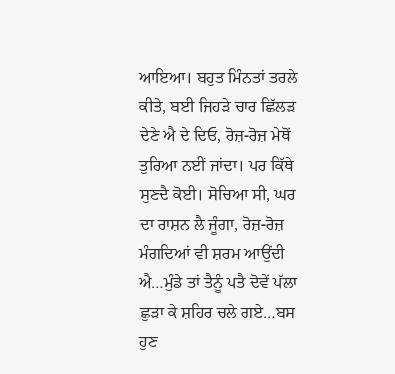ਆਇਆ। ਬਹੁਤ ਮਿੰਨਤਾਂ ਤਰਲੇ ਕੀਤੇ, ਬਈ ਜਿਹੜੇ ਚਾਰ ਛਿੱਲਡ਼ ਦੇਣੇ ਐ ਦੇ ਦਿਓ, ਰੋਜ਼-ਰੋਜ਼ ਮੇਥੋਂ ਤੁਰਿਆ ਨਈਂ ਜਾਂਦਾ। ਪਰ ਕਿੱਥੇ ਸੁਣਦੈ ਕੋਈ। ਸੋਚਿਆ ਸੀ, ਘਰ ਦਾ ਰਾਸ਼ਨ ਲੈ ਜੂੰਗਾ, ਰੋਜ਼-ਰੋਜ਼ ਮੰਗਦਿਆਂ ਵੀ ਸ਼ਰਮ ਆਉਂਦੀ ਐ…ਮੁੰਡੇ ਤਾਂ ਤੈਨੂੰ ਪਤੈ ਦੋਵੇਂ ਪੱਲਾ ਛੁੜਾ ਕੇ ਸ਼ਹਿਰ ਚਲੇ ਗਏ…ਬਸ ਹੁਣ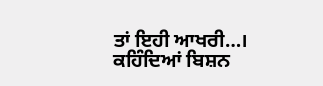ਤਾਂ ਇਹੀ ਆਖਰੀ…।
ਕਹਿੰਦਿਆਂ ਬਿਸ਼ਨ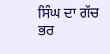ਸਿੰਘ ਦਾ ਗੱਚ ਭਰ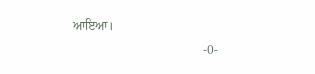ਆਇਆ।
                                          -0-